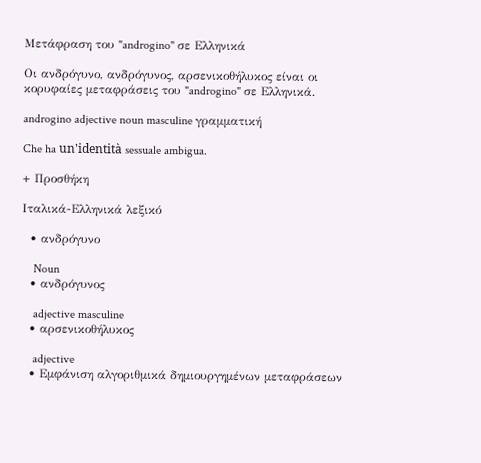Μετάφραση του "androgino" σε Ελληνικά

Οι ανδρόγυνο, ανδρόγυνος, αρσενικοθήλυκος είναι οι κορυφαίες μεταφράσεις του "androgino" σε Ελληνικά.

androgino adjective noun masculine γραμματική

Che ha un'identità sessuale ambigua.

+ Προσθήκη

Ιταλικά-Ελληνικά λεξικό

  • ανδρόγυνο

    Noun
  • ανδρόγυνος

    adjective masculine
  • αρσενικοθήλυκος

    adjective
  • Εμφάνιση αλγοριθμικά δημιουργημένων μεταφράσεων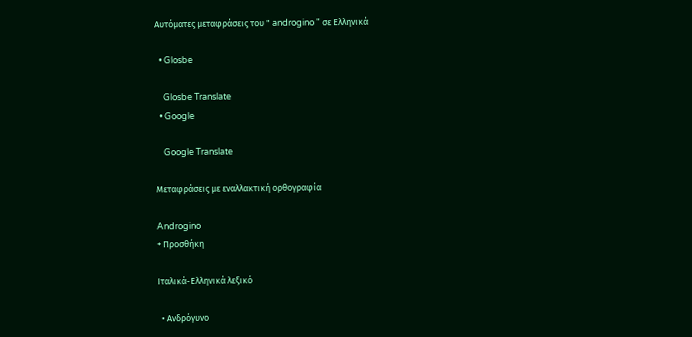Αυτόματες μεταφράσεις του " androgino " σε Ελληνικά

  • Glosbe

    Glosbe Translate
  • Google

    Google Translate

Μεταφράσεις με εναλλακτική ορθογραφία

Androgino
+ Προσθήκη

Ιταλικά-Ελληνικά λεξικό

  • Ανδρόγυνο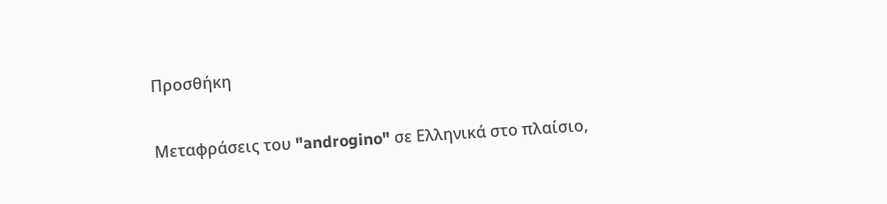Προσθήκη

Μεταφράσεις του "androgino" σε Ελληνικά στο πλαίσιο,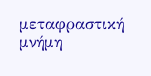μεταφραστική μνήμη